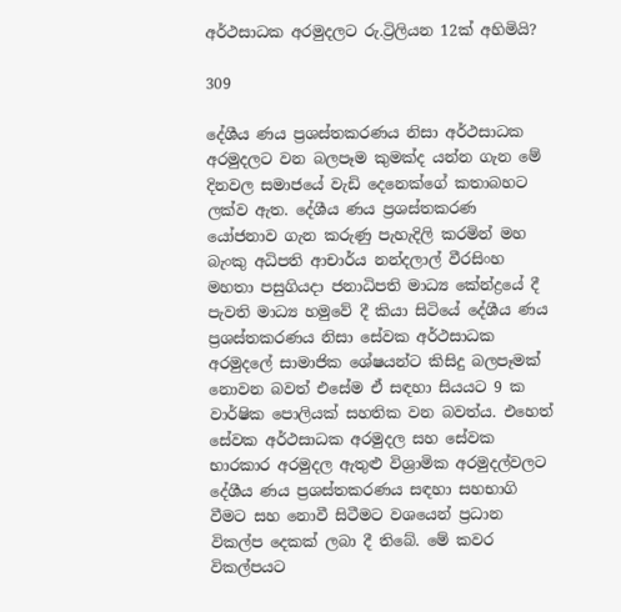අර්ථසාධක අරමුදලට රු.ට්‍රිලියන 12ක් අහිමියි?

309

දේශීය ණය ප්‍රශස්තකරණය නිසා අර්ථසාධක අරමුදලට වන බලපෑම කුමක්ද යන්න ගැන මේ දිනවල සමාජයේ වැඩි දෙනෙක්ගේ කතාබහට ලක්ව ඇත. දේශීය ණය ප්‍රශස්තකරණ යෝජනාව ගැන කරුණු පැහැදිලි කරමින් මහ බැංකු අධිපති ආචාර්ය නන්දලාල් වීරසිංහ මහතා පසුගියදා ජනාධිපති මාධ්‍ය කේන්ද්‍රයේ දී පැවති මාධ්‍ය හමුවේ දී කියා සිටියේ දේශීය ණය ප්‍රශස්තකරණය නිසා සේවක අර්ථසාධක අරමුදලේ සාමාජික ශේෂයන්ට කිසිදු බලපෑමක් නොවන බවත් එසේම ඒ සඳහා සියයට 9 ක වාර්ෂික පොලියක් සහතික වන බවත්ය. එහෙත් සේවක අර්ථසාධක අරමුදල සහ සේවක භාරකාර අරමුදල ඇතුළු විශ්‍රාමික අරමුදල්වලට දේශීය ණය ප්‍රශස්තකරණය සඳහා සහභාගි වීමට සහ නොවී සිටීමට වශයෙන් ප්‍රධාන විකල්ප දෙකක් ලබා දී තිබේ. මේ කවර විකල්පයට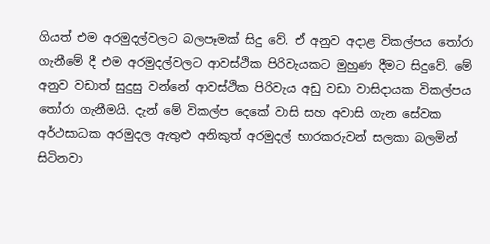ගියත් එම අරමුදල්වලට බලපෑමක් සිදු වේ. ඒ අනුව අදාළ විකල්පය තෝරා ගැනීමේ දී එම අරමුදල්වලට ආවස්ථික පිරිවැයකට මුහුණ දීමට සිදුවේ. මේ අනුව වඩාත් සුදුසු වන්නේ ආවස්ථික පිරිවැය අඩු වඩා වාසිදායක විකල්පය තෝරා ගැනීමයි. දැන් මේ විකල්ප දෙකේ වාසි සහ අවාසි ගැන සේවක අර්ථසාධක අරමුදල ඇතුළු අනිකුත් අරමුදල් භාරකරුවන් සලකා බලමින් සිටිනවා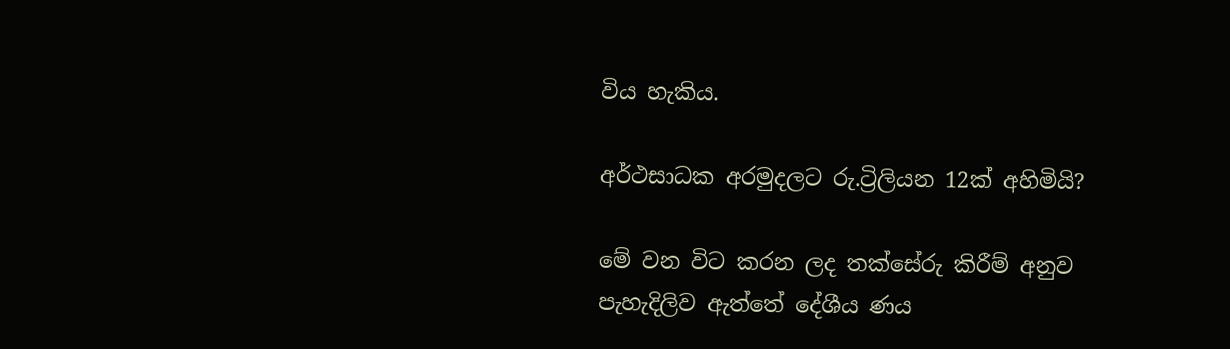විය හැකිය.

අර්ථසාධක අරමුදලට රු.ට්‍රිලියන 12ක් අහිමියි?

මේ වන විට කරන ලද තක්සේරු කිරීම් අනුව පැහැදිලිව ඇත්තේ දේශීය ණය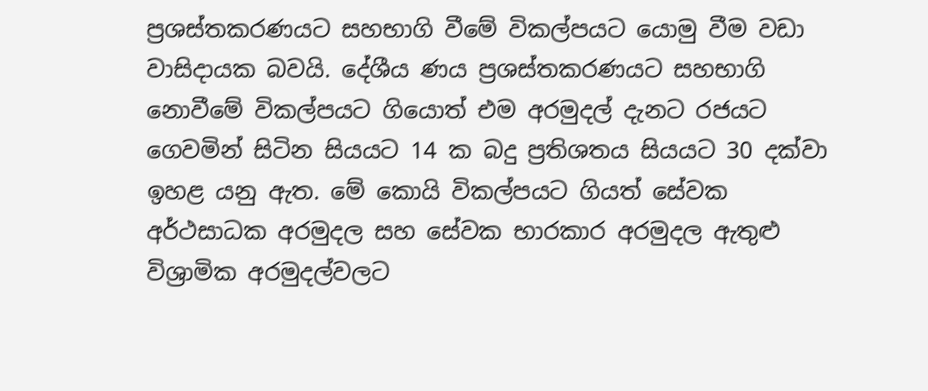ප්‍රශස්තකරණයට සහභාගි වීමේ විකල්පයට යොමු වීම වඩා වාසිදායක බවයි. දේශීය ණය ප්‍රශස්තකරණයට සහභාගි නොවීමේ විකල්පයට ගියොත් එම අරමුදල් දැනට රජයට ගෙවමින් සිටින සියයට 14 ක බදු ප්‍රතිශතය සියයට 30 දක්වා ඉහළ යනු ඇත. මේ කොයි විකල්පයට ගියත් සේවක අර්ථසාධක අරමුදල සහ සේවක භාරකාර අරමුදල ඇතුළු විශ්‍රාමික අරමුදල්වලට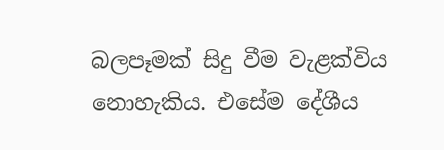බලපෑමක් සිදු වීම වැළක්විය නොහැකිය. එසේම දේශීය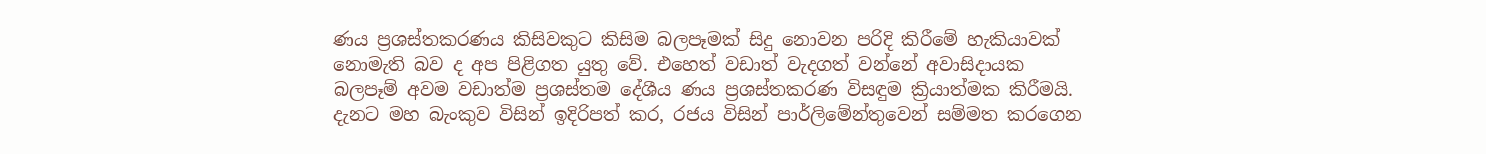ණය ප්‍රශස්තකරණය කිසිවකුට කිසිම බලපෑමක් සිදු නොවන පරිදි කිරීමේ හැකියාවක් නොමැති බව ද අප පිළිගත යුතු වේ. එහෙත් වඩාත් වැදගත් වන්නේ අවාසිදායක බලපෑම් අවම වඩාත්ම ප්‍රශස්තම දේශීය ණය ප්‍රශස්තකරණ විසඳුම ක්‍රියාත්මක කිරීමයි. දැනට මහ බැංකුව විසින් ඉදිරිපත් කර, රජය විසින් පාර්ලිමේන්තුවෙන් සම්මත කරගෙන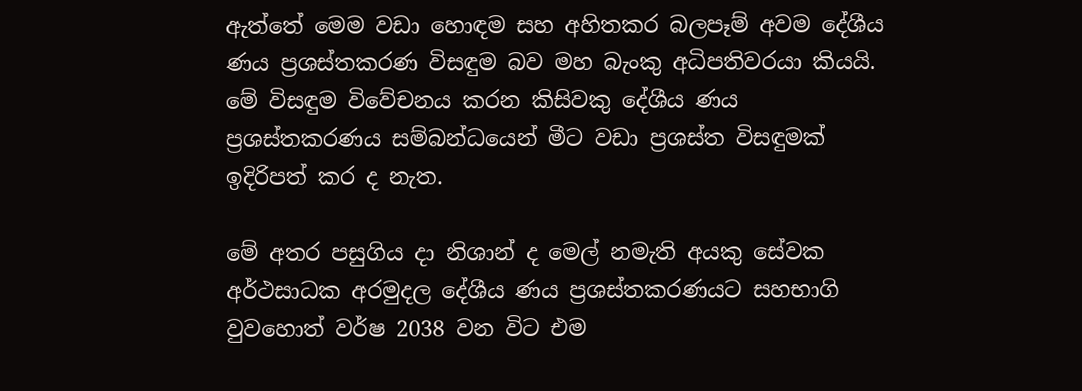ඇත්තේ මෙම වඩා හොඳම සහ අහිතකර බලපෑම් අවම දේශීය ණය ප්‍රශස්තකරණ විසඳුම බව මහ බැංකු අධිපතිවරයා කියයි. මේ විසඳුම විවේචනය කරන කිසිවකු දේශීය ණය ප්‍රශස්තකරණය සම්බන්ධයෙන් මීට වඩා ප්‍රශස්ත විසඳුමක් ඉදිරිපත් කර ද නැත.

මේ අතර පසුගිය දා නිශාන් ද මෙල් නමැති අයකු සේවක අර්ථසාධක අරමුදල දේශීය ණය ප්‍රශස්තකරණයට සහභාගි වුවහොත් වර්ෂ 2038 වන විට එම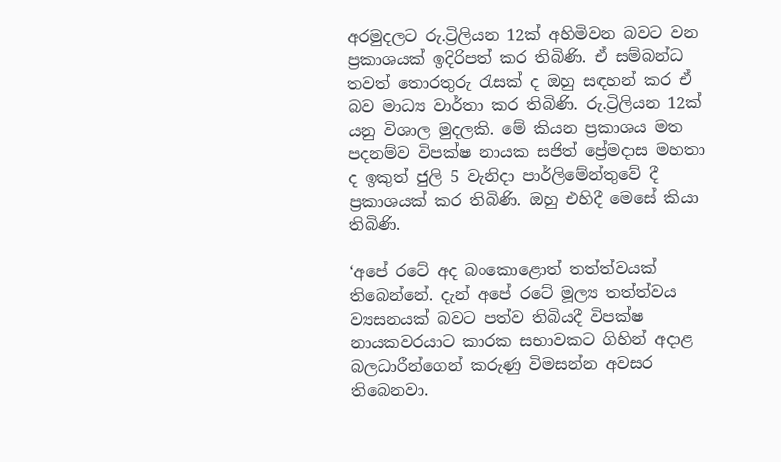අරමුදලට රු.ට්‍රිලියන 12ක් අහිමිවන බවට වන ප්‍රකාශයක් ඉදිරිපත් කර තිබිණි. ඒ සම්බන්ධ තවත් තොරතුරු රැසක් ද ඔහු සඳහන් කර ඒ බව මාධ්‍ය වාර්තා කර තිබිණි. රු.ට්‍රිලියන 12ක් යනු විශාල මුදලකි. මේ කියන ප්‍රකාශය මත පදනම්ව විපක්ෂ නායක සජිත් ප්‍රේමදාස මහතා ද ඉකුත් ජුලි 5 වැනිදා පාර්ලිමේන්තුවේ දී ප්‍රකාශයක් කර තිබිණි. ඔහු එහිදී මෙසේ කියා තිබිණි.

‘අපේ රටේ අද බංකොළොත් තත්ත්වයක් තිබෙන්නේ. දැන් අපේ රටේ මූල්‍ය තත්ත්වය ව්‍යසනයක් බවට පත්ව තිබියදී විපක්ෂ නායකවරයාට කාරක සභාවකට ගිහින් අදාළ බලධාරීන්ගෙන් කරුණු විමසන්න අවසර තිබෙනවා.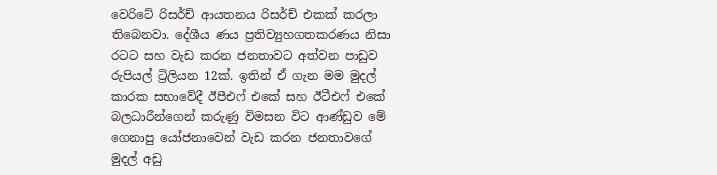වෙරිටේ රිසර්ච් ආයතනය රිසර්ච් එකක් කරලා තිබෙනවා. දේශීය ණය ප්‍රතිව්‍යුහගතකරණය නිසා රටට සහ වැඩ කරන ජනතාවට අත්වන පාඩුව රුපියල් ට්‍රිලියන 12ක්. ඉතින් ඒ ගැන මම මුදල් කාරක සභාවේදී ඊපීඑෆ් එකේ සහ ඊටීඑෆ් එකේ බලධාරීන්ගෙන් කරුණු විමසන විට ආණ්ඩුව මේ ගෙනාපු යෝජනාවෙන් වැඩ කරන ජනතාවගේ මුදල් අඩු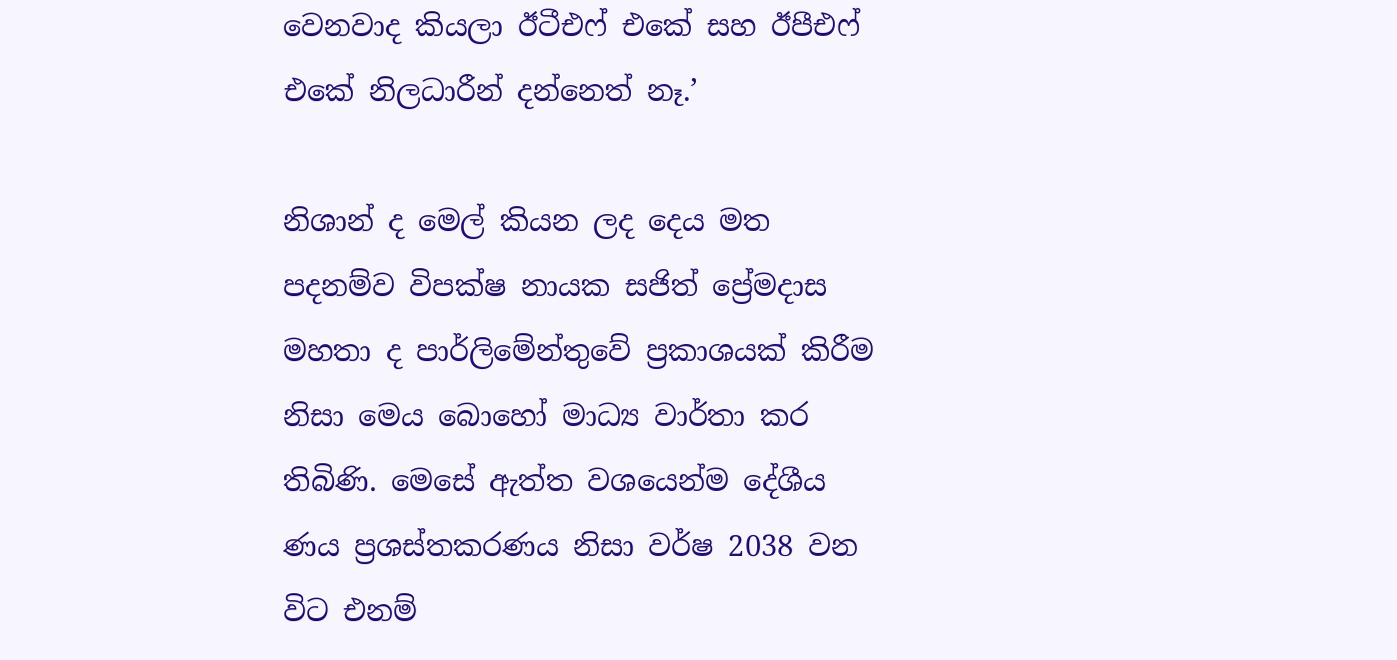වෙනවාද කියලා ඊටීඑෆ් එකේ සහ ඊපීඑෆ් එකේ නිලධාරීන් දන්නෙත් නෑ.’

නිශාන් ද මෙල් කියන ලද දෙය මත පදනම්ව විපක්ෂ නායක සජිත් ප්‍රේමදාස මහතා ද පාර්ලිමේන්තුවේ ප්‍රකාශයක් කිරීම නිසා මෙය බොහෝ මාධ්‍ය වාර්තා කර තිබිණි. මෙසේ ඇත්ත වශයෙන්ම දේශීය ණය ප්‍රශස්තකරණය නිසා වර්ෂ 2038 වන විට එනම්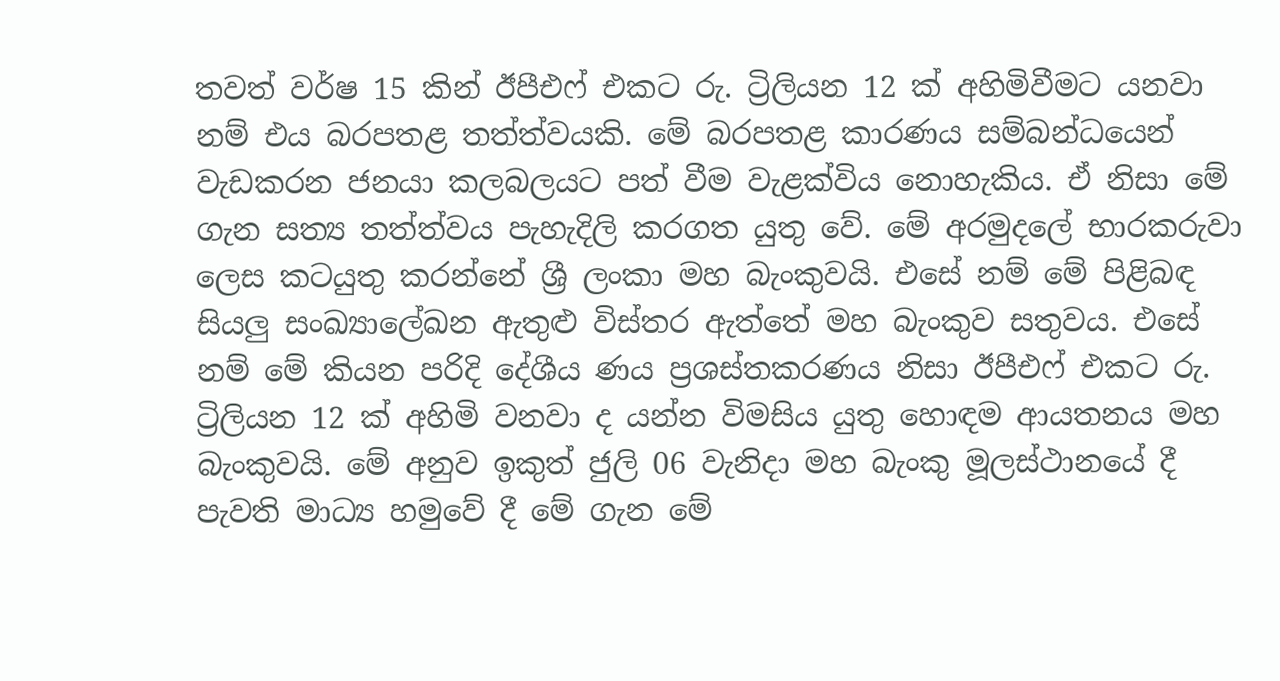තවත් වර්ෂ 15 කින් ඊපීඑෆ් එකට රු. ට්‍රිලියන 12 ක් අහිමිවීමට යනවා නම් එය බරපතළ තත්ත්වයකි. මේ බරපතළ කාරණය සම්බන්ධයෙන් වැඩකරන ජනයා කලබලයට පත් වීම වැළක්විය නොහැකිය. ඒ නිසා මේ ගැන සත්‍ය තත්ත්වය පැහැදිලි කරගත යුතු වේ. මේ අරමුදලේ භාරකරුවා ලෙස කටයුතු කරන්නේ ශ්‍රී ලංකා මහ බැංකුවයි. එසේ නම් මේ පිළිබඳ සියලු සංඛ්‍යාලේඛන ඇතුළු විස්තර ඇත්තේ මහ බැංකුව සතුවය. එසේ නම් මේ කියන පරිදි දේශීය ණය ප්‍රශස්තකරණය නිසා ඊපීඑෆ් එකට රු. ට්‍රිලියන 12 ක් අහිමි වනවා ද යන්න විමසිය යුතු හොඳම ආයතනය මහ බැංකුවයි. මේ අනුව ඉකුත් ජුලි 06 වැනිදා මහ බැංකු මූලස්ථානයේ දී පැවති මාධ්‍ය හමුවේ දී මේ ගැන මේ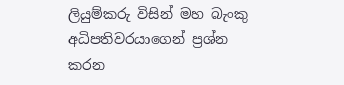ලියුම්කරු විසින් මහ බැංකු අධිපතිවරයාගෙන් ප්‍රශ්න කරන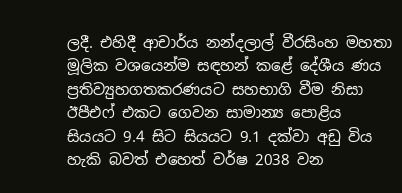ලදී. එහිදී ආචාර්ය නන්දලාල් වීරසිංහ මහතා මූලික වශයෙන්ම සඳහන් කළේ දේශීය ණය ප්‍රතිව්‍යුහගතකරණයට සහභාගි වීම නිසා ඊපීඑෆ් එකට ගෙවන සාමාන්‍ය පොළිය සියයට 9.4 සිට සියයට 9.1 දක්වා අඩු විය හැකි බවත් එහෙත් වර්ෂ 2038 වන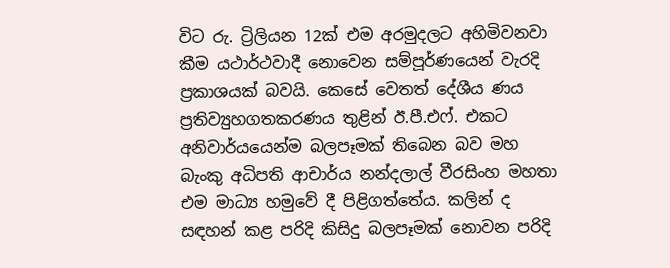විට රු. ට්‍රිලියන 12ක් එම අරමුදලට අහිමිවනවා කීම යථාර්ථවාදී නොවෙන සම්පූර්ණයෙන් වැරදි ප්‍රකාශයක් බවයි. කෙසේ වෙතත් දේශීය ණය ප්‍රතිව්‍යුහගතකරණය තුළින් ඊ.පී.එෆ්. එකට අනිවාර්යයෙන්ම බලපෑමක් තිබෙන බව මහ බැංකු අධිපති ආචාර්ය නන්දලාල් වීරසිංහ මහතා එම මාධ්‍ය හමුවේ දී පිළිගත්තේය. කලින් ද සඳහන් කළ පරිදි කිසිදු බලපෑමක් නොවන පරිදි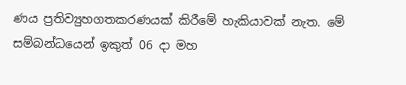ණය ප්‍රතිව්‍යුහගතකරණයක් කිරීමේ හැකියාවක් නැත. මේ සම්බන්ධයෙන් ඉකුත් 06 දා මහ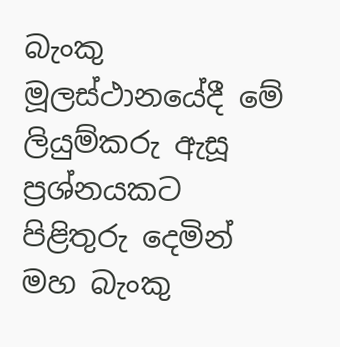බැංකු මූලස්ථානයේදී මේ ලියුම්කරු ඇසූ ප්‍රශ්නයකට පිළිතුරු දෙමින් මහ බැංකු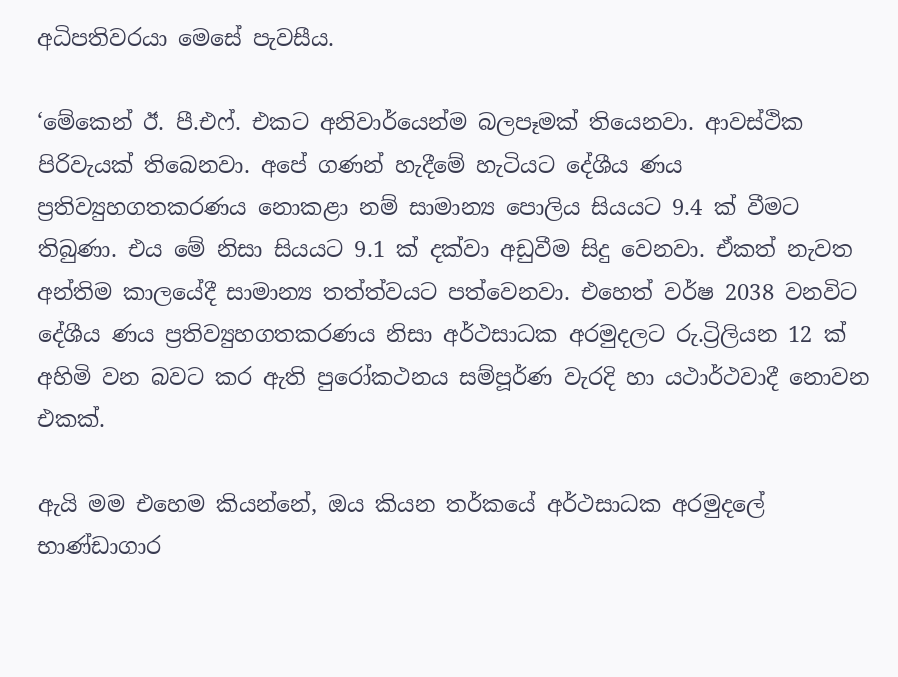අධිපතිවරයා මෙසේ පැවසීය.

‘මේකෙන් ඊ. පී.එෆ්. එකට අනිවාර්යෙන්ම බලපෑමක් තියෙනවා. ආවස්ථික පිරිවැයක් තිබෙනවා. අපේ ගණන් හැදීමේ හැටියට දේශීය ණය ප්‍රතිව්‍යුහගතකරණය නොකළා නම් සාමාන්‍ය පොලිය සියයට 9.4 ක් වීමට තිබුණා. එය මේ නිසා සියයට 9.1 ක් දක්වා අඩුවීම සිදු වෙනවා. ඒකත් නැවත අන්තිම කාලයේදී සාමාන්‍ය තත්ත්වයට පත්වෙනවා. එහෙත් වර්ෂ 2038 වනවිට දේශීය ණය ප්‍රතිව්‍යුහගතකරණය නිසා අර්ථසාධක අරමුදලට රු.ට්‍රිලියන 12 ක් අහිමි වන බවට කර ඇති පුරෝකථනය සම්පූර්ණ වැරදි හා යථාර්ථවාදී නොවන එකක්.

ඇයි මම එහෙම කියන්නේ, ඔය කියන තර්කයේ අර්ථසාධක අරමුදලේ භාණ්ඩාගාර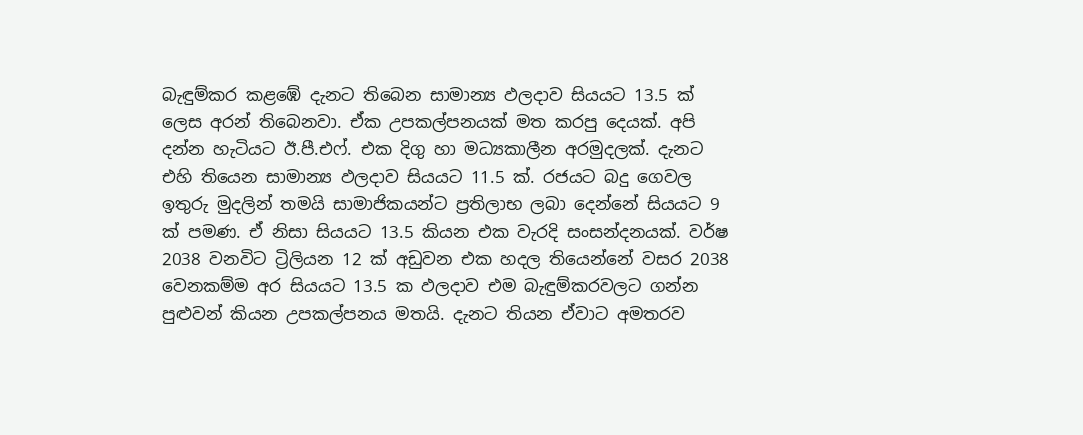බැඳුම්කර කළඹේ දැනට තිබෙන සාමාන්‍ය ඵලදාව සියයට 13.5 ක් ලෙස අරන් තිබෙනවා. ඒක උපකල්පනයක් මත කරපු දෙයක්. අපි දන්න හැටියට ඊ.පී.එෆ්. එක දිගු හා මධ්‍යකාලීන අරමුදලක්. දැනට එහි තියෙන සාමාන්‍ය ඵලදාව සියයට 11.5 ක්. රජයට බදු ගෙවල ඉතුරු මුදලින් තමයි සාමාජිකයන්ට ප්‍රතිලාභ ලබා දෙන්නේ සියයට 9 ක් පමණ. ඒ නිසා සියයට 13.5 කියන එක වැරදි සංසන්දනයක්. වර්ෂ 2038 වනවිට ට්‍රිලියන 12 ක් අඩුවන එක හදල තියෙන්නේ වසර 2038 වෙනකම්ම අර සියයට 13.5 ක ඵලදාව එම බැඳුම්කරවලට ගන්න පුළුවන් කියන උපකල්පනය මතයි. දැනට තියන ඒවාට අමතරව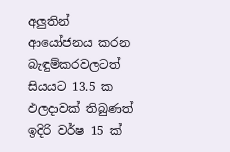අලුතින් ආයෝජනය කරන බැඳුම්කරවලටත් සියයට 13.5 ක ඵලදාවක් තිබුණත් ඉදිරි වර්ෂ 15 ක්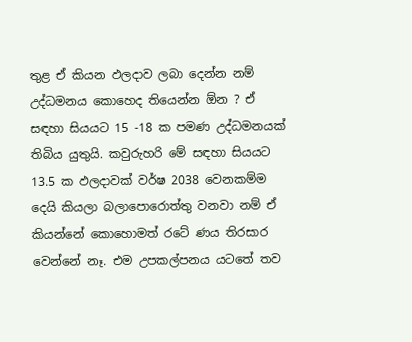තුළ ඒ කියන ඵලදාව ලබා දෙන්න නම් උද්ධමනය කොහෙද තියෙන්න ඕන ? ඒ සඳහා සියයට 15 -18 ක පමණ උද්ධමනයක් තිබිය යුතුයි. කවුරුහරි මේ සඳහා සියයට 13.5 ක ඵලදාවක් වර්ෂ 2038 වෙනකම්ම දෙයි කියලා බලාපොරොත්තු වනවා නම් ඒ කියන්නේ කොහොමත් රටේ ණය තිරසාර වෙන්නේ නෑ. එම උපකල්පනය යටතේ තව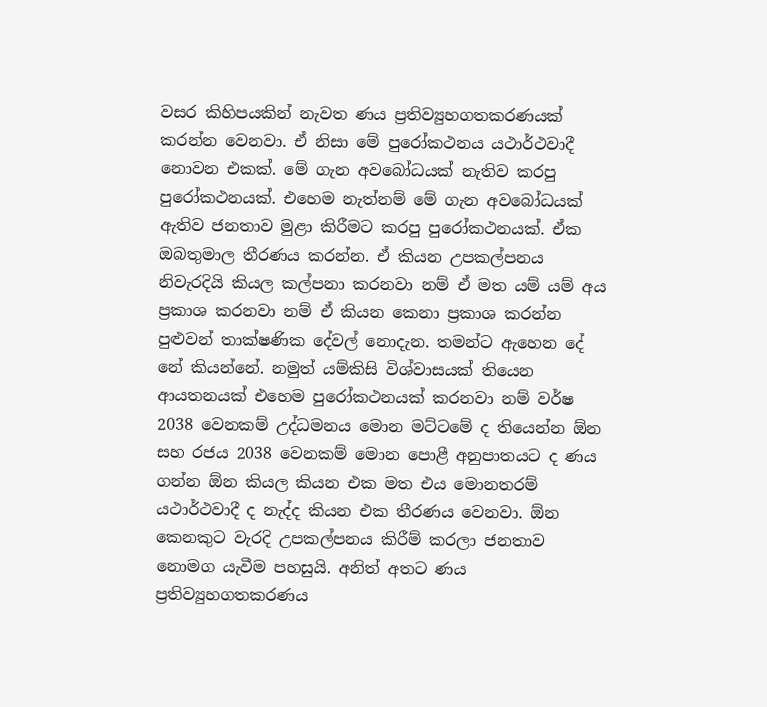වසර කිහිපයකින් නැවත ණය ප්‍රතිව්‍යුහගතකරණයක් කරන්න වෙනවා. ඒ නිසා මේ පුරෝකථනය යථාර්ථවාදී නොවන එකක්. මේ ගැන අවබෝධයක් නැතිව කරපු පුරෝකථනයක්. එහෙම නැත්නම් මේ ගැන අවබෝධයක් ඇතිව ජනතාව මුළා කිරීමට කරපු පුරෝකථනයක්. ඒක ඔබතුමාල තීරණය කරන්න. ඒ කියන උපකල්පනය නිවැරදියි කියල කල්පනා කරනවා නම් ඒ මත යම් යම් අය ප්‍රකාශ කරනවා නම් ඒ කියන කෙනා ප්‍රකාශ කරන්න පුළුවන් තාක්ෂණික දේවල් නොදැන. තමන්ට ඇහෙන දේ නේ කියන්නේ. නමුත් යම්කිසි විශ්වාසයක් තියෙන ආයතනයක් එහෙම පුරෝකථනයක් කරනවා නම් වර්ෂ 2038 වෙනකම් උද්ධමනය මොන මට්ටමේ ද තියෙන්න ඕන සහ රජය 2038 වෙනකම් මොන පොළී අනුපාතයට ද ණය ගන්න ඕන කියල කියන එක මත එය මොනතරම් යථාර්ථවාදී ද නැද්ද කියන එක තීරණය වෙනවා. ඕන කෙනකුට වැරදි උපකල්පනය කිරීම් කරලා ජනතාව නොමග යැවීම පහසුයි. අනිත් අතට ණය ප්‍රතිව්‍යුහගතකරණය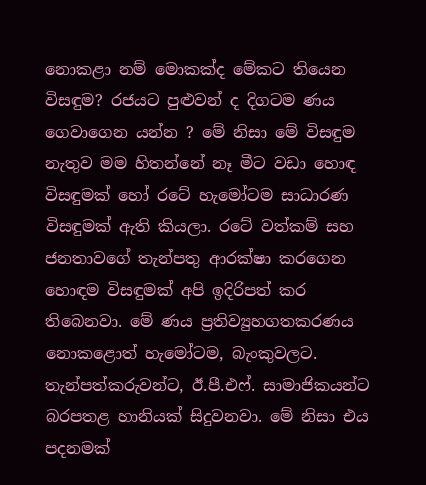නොකළා නම් මොකක්ද මේකට තියෙන විසඳුම? රජයට පුළුවන් ද දිගටම ණය ගෙවාගෙන යන්න ? මේ නිසා මේ විසඳුම නැතුව මම හිතන්නේ නෑ මීට වඩා හොඳ විසඳුමක් හෝ රටේ හැමෝටම සාධාරණ විසඳුමක් ඇති කියලා. රටේ වත්කම් සහ ජනතාවගේ තැන්පතු ආරක්ෂා කරගෙන හොඳම විසඳුමක් අපි ඉදිරිපත් කර තිබෙනවා. මේ ණය ප්‍රතිව්‍යුහගතකරණය නොකළොත් හැමෝටම, බැංකුවලට. තැන්පත්කරුවන්ට, ඊ.පී.එෆ්. සාමාජිකයන්ට බරපතළ හානියක් සිදුවනවා. මේ නිසා එය පදනමක්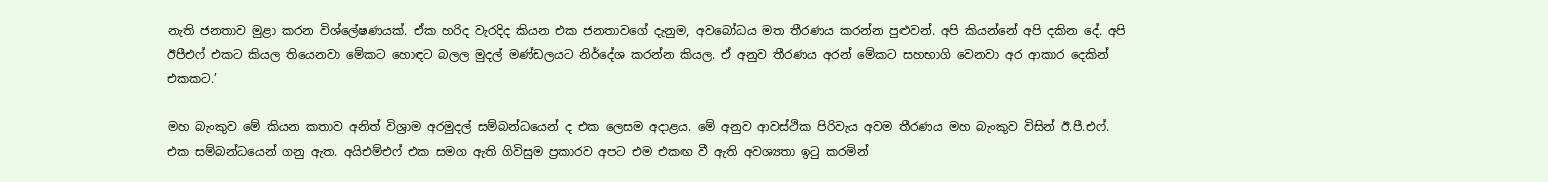නැති ජනතාව මුළා කරන විශ්ලේෂණයක්. ඒක හරිද වැරදිද කියන එක ජනතාවගේ දැනුම, අවබෝධය මත තීරණය කරන්න පුළුවන්. අපි කියන්නේ අපි දකින දේ. අපි ඊපීඑෆ් එකට කියල තියෙනවා මේකට හොඳට බලල මුදල් මණ්ඩලයට නිර්දේශ කරන්න කියල. ඒ අනුව තීරණය අරන් මේකට සහභාගි වෙනවා අර ආකාර දෙකින් එකකට.’

මහ බැංකුව මේ කියන කතාව අනිත් විශ්‍රාම අරමුදල් සම්බන්ධයෙන් ද එක ලෙසම අදාළය. මේ අනුව ආවස්ථික පිරිවැය අවම තීරණය මහ බැංකුව විසින් ඊ.පී.එෆ්. එක සම්බන්ධයෙන් ගනු ඇත. අයිඑම්එෆ් එක සමග ඇති ගිවිසුම ප්‍රකාරව අපට එම එකඟ වී ඇති අවශ්‍යතා ඉටු කරමින්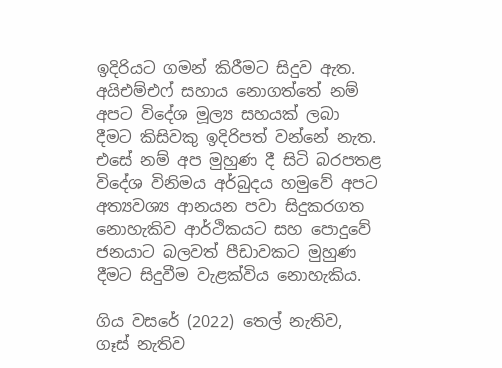ඉදිරියට ගමන් කිරීමට සිදුව ඇත. අයිඑම්එෆ් සහාය නොගත්තේ නම් අපට විදේශ මූල්‍ය සහයක් ලබා දීමට කිසිවකු ඉදිරිපත් වන්නේ නැත. එසේ නම් අප මුහුණ දී සිටි බරපතළ විදේශ විනිමය අර්බුදය හමුවේ අපට අත්‍යවශ්‍ය ආනයන පවා සිදුකරගත නොහැකිව ආර්ථිකයට සහ පොදුවේ ජනයාට බලවත් පීඩාවකට මුහුණ දීමට සිදුවීම වැළක්විය නොහැකිය.

ගිය වසරේ (2022) තෙල් නැතිව, ගෑස් නැතිව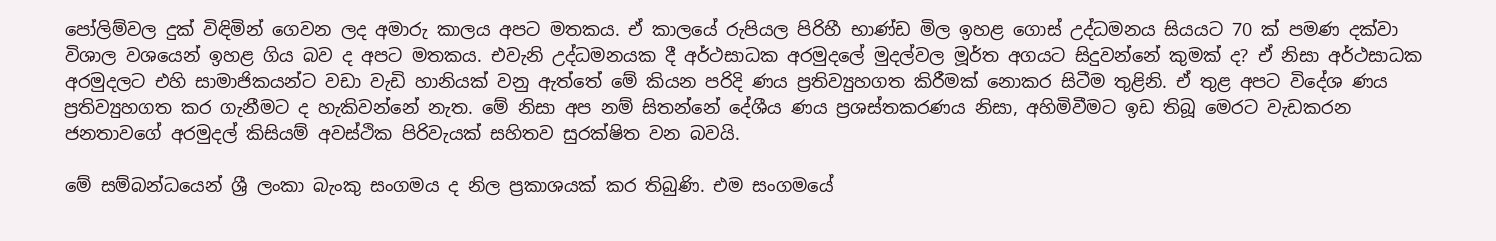පෝලිම්වල දුක් විඳිමින් ගෙවන ලද අමාරු කාලය අපට මතකය. ඒ කාලයේ රුපියල පිරිහී භාණ්ඩ මිල ඉහළ ගොස් උද්ධමනය සියයට 70 ක් පමණ දක්වා විශාල වශයෙන් ඉහළ ගිය බව ද අපට මතකය. එවැනි උද්ධමනයක දී අර්ථසාධක අරමුදලේ මුදල්වල මූර්ත අගයට සිදුවන්නේ කුමක් ද? ඒ නිසා අර්ථසාධක අරමුදලට එහි සාමාජිකයන්ට වඩා වැඩි හානියක් වනු ඇත්තේ මේ කියන පරිදි ණය ප්‍රතිව්‍යුහගත කිරීමක් නොකර සිටීම තුළිනි. ඒ තුළ අපට විදේශ ණය ප්‍රතිව්‍යුහගත කර ගැනීමට ද හැකිවන්නේ නැත. මේ නිසා අප නම් සිතන්නේ දේශීය ණය ප්‍රශස්තකරණය නිසා, අහිමිවීමට ඉඩ තිබූ මෙරට වැඩකරන ජනතාවගේ අරමුදල් කිසියම් අවස්ථික පිරිවැයක් සහිතව සුරක්ෂිත වන බවයි.

මේ සම්බන්ධයෙන් ශ්‍රී ලංකා බැංකු සංගමය ද නිල ප්‍රකාශයක් කර තිබුණි. එම සංගමයේ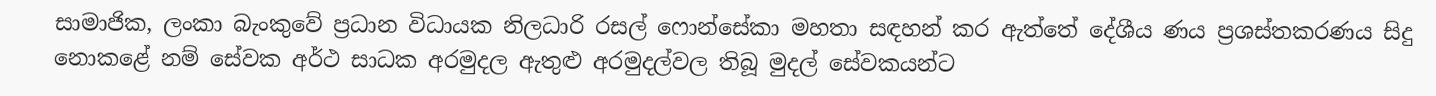සාමාජික, ලංකා බැංකුවේ ප්‍රධාන විධායක නිලධාරි රසල් ෆොන්සේකා මහතා සඳහන් කර ඇත්තේ දේශීය ණය ප්‍රශස්තකරණය සිදු නොකළේ නම් සේවක අර්ථ සාධක අරමුදල ඇතුළු අරමුදල්වල තිබූ මුදල් සේවකයන්ට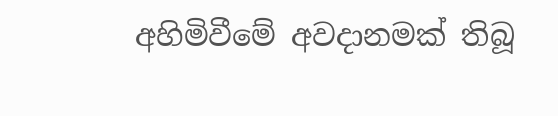අහිමිවීමේ අවදානමක් තිබූ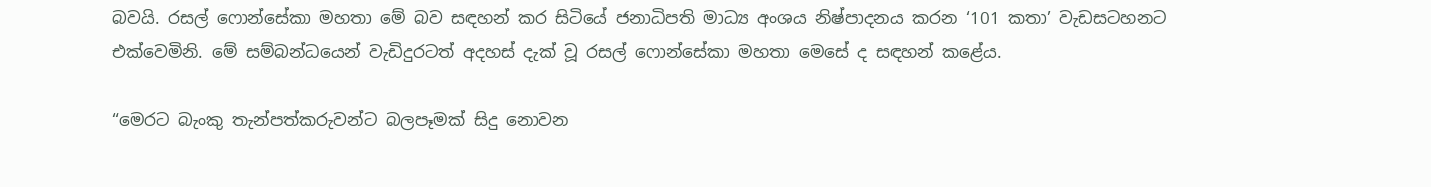බවයි. රසල් ෆොන්සේකා මහතා මේ බව සඳහන් කර සිටියේ ජනාධිපති මාධ්‍ය අංශය නිෂ්පාදනය කරන ‘101 කතා’ වැඩසටහනට එක්වෙමිනි. මේ සම්බන්ධයෙන් වැඩිදුරටත් අදහස් දැක් වූ රසල් ෆොන්සේකා මහතා මෙසේ ද සඳහන් කළේය.

“මෙරට බැංකු තැන්පත්කරුවන්ට බලපෑමක් සිදු නොවන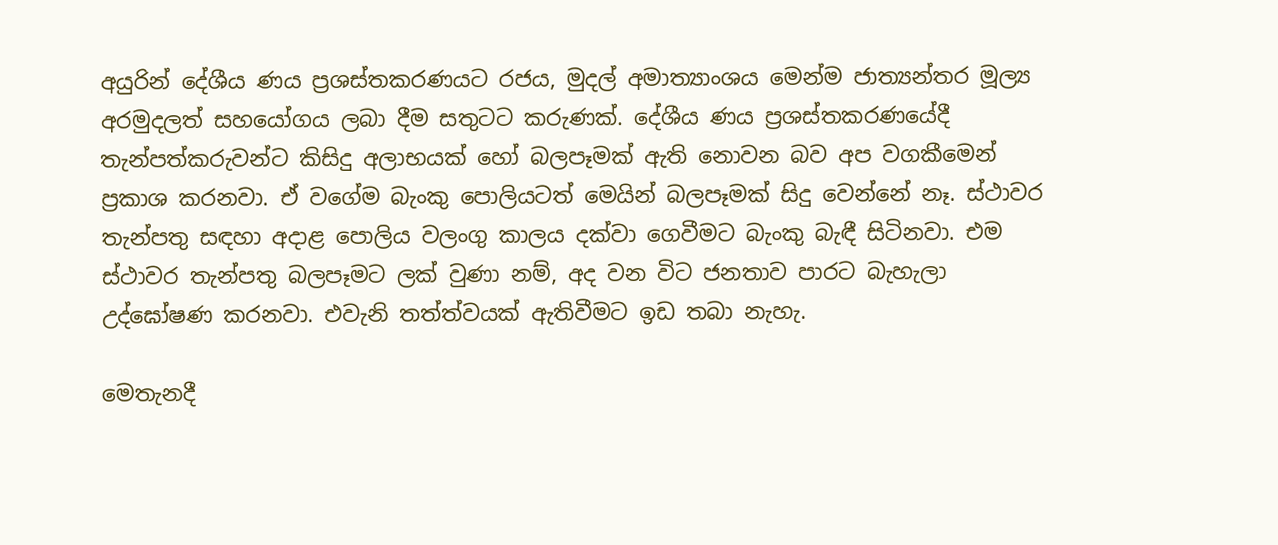අයුරින් දේශීය ණය ප්‍රශස්තකරණයට රජය, මුදල් අමාත්‍යාංශය මෙන්ම ජාත්‍යන්තර මූල්‍ය අරමුදලත් සහයෝගය ලබා දීම සතුටට කරුණක්. දේශීය ණය ප්‍රශස්තකරණයේදී තැන්පත්කරුවන්ට කිසිදු අලාභයක් හෝ බලපෑමක් ඇති නොවන බව අප වගකීමෙන් ප්‍රකාශ කරනවා. ඒ වගේම බැංකු පොලියටත් මෙයින් බලපෑමක් සිදු වෙන්නේ නෑ. ස්ථාවර තැන්පතු සඳහා අදාළ පොලිය වලංගු කාලය දක්වා ගෙවීමට බැංකු බැඳී සිටිනවා. එම ස්ථාවර තැන්පතු බලපෑමට ලක් වුණා නම්, අද වන විට ජනතාව පාරට බැහැලා උද්ඝෝෂණ කරනවා. එවැනි තත්ත්වයක් ඇතිවීමට ඉඩ තබා නැහැ.

මෙතැනදී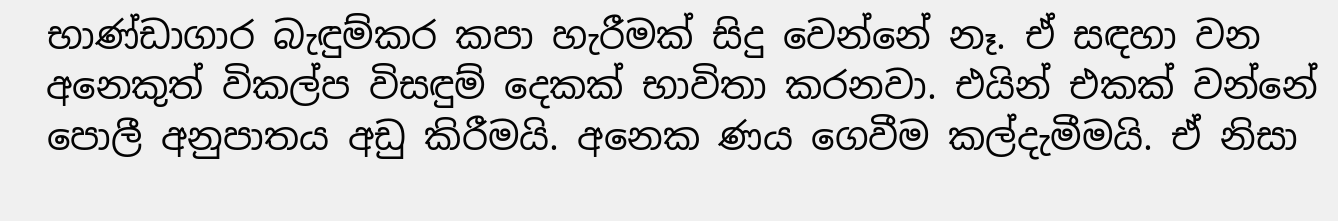භාණ්ඩාගාර බැඳුම්කර කපා හැරීමක් සිදු වෙන්නේ නෑ. ඒ සඳහා වන අනෙකුත් විකල්ප විසඳුම් දෙකක් භාවිතා කරනවා. එයින් එකක් වන්නේ පොලී අනුපාතය අඩු කිරීමයි. අනෙක ණය ගෙවීම කල්දැමීමයි. ඒ නිසා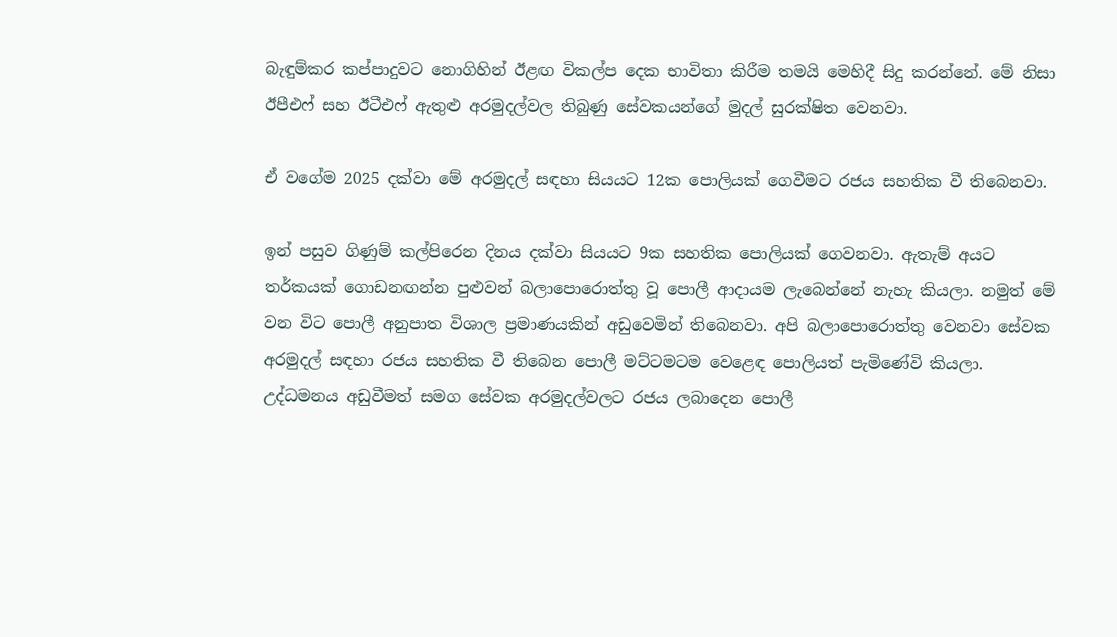බැඳුම්කර කප්පාදුවට නොගිහින් ඊළඟ විකල්ප දෙක භාවිතා කිරීම තමයි මෙහිදී සිදු කරන්නේ. මේ නිසා ඊපීඑෆ් සහ ඊටීඑෆ් ඇතුළු අරමුදල්වල තිබුණු සේවකයන්ගේ මුදල් සුරක්ෂිත වෙනවා.

ඒ වගේම 2025 දක්වා මේ අරමුදල් සඳහා සියයට 12ක පොලියක් ගෙවීමට රජය සහතික වී තිබෙනවා.

ඉන් පසුව ගිණුම් කල්පිරෙන දිනය දක්වා සියයට 9ක සහතික පොලියක් ගෙවනවා. ඇතැම් අයට තර්කයක් ගොඩනඟන්න පුළුවන් බලාපොරොත්තු වූ පොලී ආදායම ලැබෙන්නේ නැහැ කියලා. නමුත් මේ වන විට පොලී අනුපාත විශාල ප්‍රමාණයකින් අඩුවෙමින් තිබෙනවා. අපි බලාපොරොත්තු වෙනවා සේවක අරමුදල් සඳහා රජය සහතික වී තිබෙන පොලී මට්ටමටම වෙළෙඳ පොලියත් පැමිණේවි කියලා. උද්ධමනය අඩුවීමත් සමග සේවක අරමුදල්වලට රජය ලබාදෙන පොලී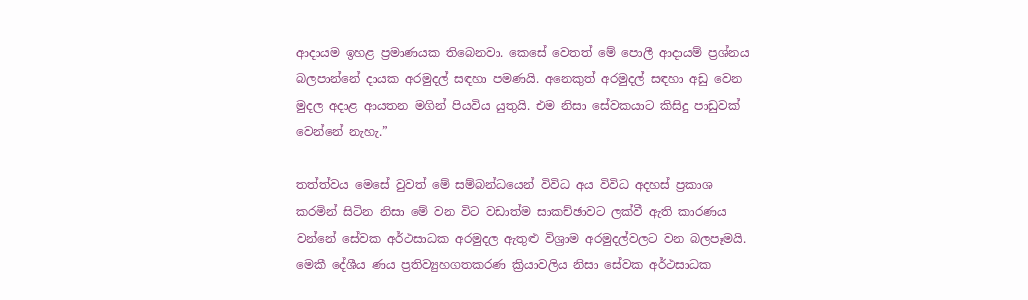ආදායම ඉහළ ප්‍රමාණයක තිබෙනවා. කෙසේ වෙතත් මේ පොලී ආදායම් ප්‍රශ්නය බලපාන්නේ දායක අරමුදල් සඳහා පමණයි. අනෙකුත් අරමුදල් සඳහා අඩු වෙන මුදල අදාළ ආයතන මගින් පියවිය යුතුයි. එම නිසා සේවකයාට කිසිදු පාඩුවක් වෙන්නේ නැහැ.”

තත්ත්වය මෙසේ වුවත් මේ සම්බන්ධයෙන් විවිධ අය විවිධ අදහස් ප්‍රකාශ කරමින් සිටින නිසා මේ වන විට වඩාත්ම සාකච්ඡාවට ලක්වී ඇති කාරණය වන්නේ සේවක අර්ථසාධක අරමුදල ඇතුළු විශ්‍රාම අරමුදල්වලට වන බලපෑමයි. මෙකී දේශීය ණය ප්‍රතිව්‍යුහගතකරණ ක්‍රියාවලිය නිසා සේවක අර්ථසාධක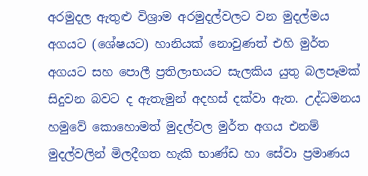අරමුදල ඇතුළු විශ්‍රාම අරමුදල්වලට වන මුදල්මය අගයට (ශේෂයට) හානියක් නොවුණත් එහි මුර්ත අගයට සහ පොලී ප්‍රතිලාභයට සැලකිය යුතු බලපෑමක් සිදුවන බවට ද ඇතැමුන් අදහස් දක්වා ඇත. උද්ධමනය හමුවේ කොහොමත් මුදල්වල මුර්ත අගය එනම් මුදල්වලින් මිලදීගත හැකි භාණ්ඩ හා සේවා ප්‍රමාණය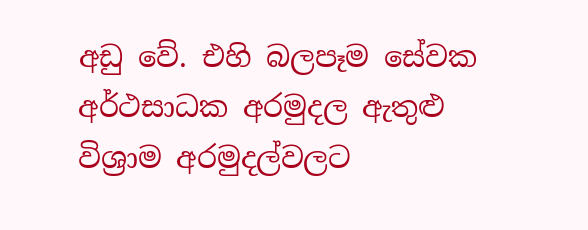අඩු වේ. එහි බලපෑම සේවක අර්ථසාධක අරමුදල ඇතුළු විශ්‍රාම අරමුදල්වලට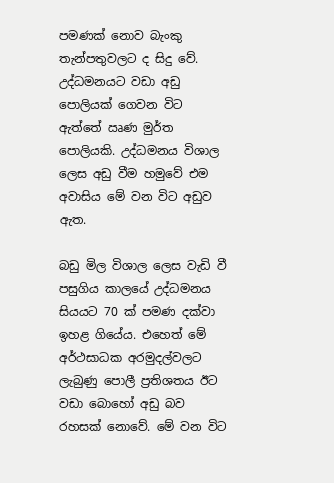පමණක් නොව බැංකු තැන්පතුවලට ද සිදු වේ. උද්ධමනයට වඩා අඩු පොලියක් ගෙවන විට ඇත්තේ ඍණ මුර්ත පොලියකි. උද්ධමනය විශාල ලෙස අඩු වීම හමුවේ එම අවාසිය මේ වන විට අඩුව ඇත.

බඩු මිල විශාල ලෙස වැඩි වී පසුගිය කාලයේ උද්ධමනය සියයට 70 ක් පමණ දක්වා ඉහළ ගියේය. එහෙත් මේ අර්ථසාධක අරමුදල්වලට ලැබුණු පොලී ප්‍රතිශතය ඊට වඩා බොහෝ අඩු බව රහසක් නොවේ. මේ වන විට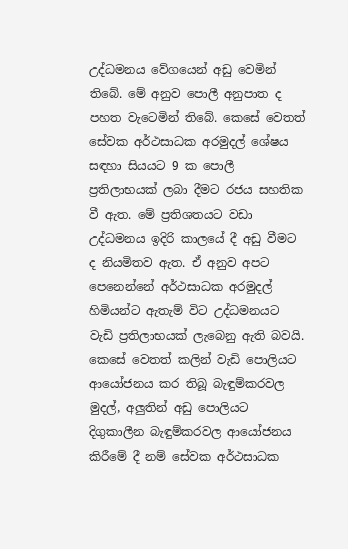උද්ධමනය වේගයෙන් අඩු වෙමින් තිබේ. මේ අනුව පොලී අනුපාත ද පහත වැටෙමින් තිබේ. කෙසේ වෙතත් සේවක අර්ථසාධක අරමුදල් ශේෂය සඳහා සියයට 9 ක පොලී ප්‍රතිලාභයක් ලබා දීමට රජය සහතික වී ඇත. මේ ප්‍රතිශතයට වඩා උද්ධමනය ඉදිරි කාලයේ දී අඩු වීමට ද නියමිතව ඇත. ඒ අනුව අපට පෙනෙන්නේ අර්ථසාධක අරමුදල් හිමියන්ට ඇතැම් විට උද්ධමනයට වැඩි ප්‍රතිලාභයක් ලැබෙනු ඇති බවයි. කෙසේ වෙතත් කලින් වැඩි පොලියට ආයෝජනය කර තිබූ බැඳුම්කරවල මුදල්, අලුතින් අඩු පොලියට දිගුකාලීන බැඳුම්කරවල ආයෝජනය කිරීමේ දී නම් සේවක අර්ථසාධක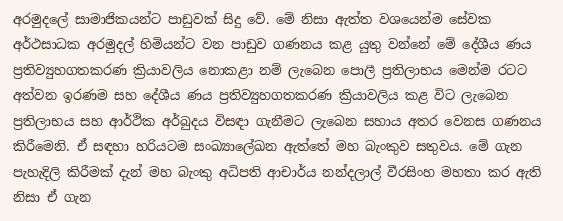අරමුදලේ සාමාජිකයන්ට පාඩුවක් සිදු වේ. මේ නිසා ඇත්ත වශයෙන්ම සේවක අර්ථසාධක අරමුදල් හිමියන්ට වන පාඩුව ගණනය කළ යුතු වන්නේ මේ දේශීය ණය ප්‍රතිව්‍යුහගතකරණ ක්‍රියාවලිය නොකළා නම් ලැබෙන පොලී ප්‍රතිලාභය මෙන්ම රටට අත්වන ඉරණම සහ දේශීය ණය ප්‍රතිව්‍යුහගතකරණ ක්‍රියාවලිය කළ විට ලැබෙන ප්‍රතිලාභය සහ ආර්ථික අර්බුදය විසඳා ගැනීමට ලැබෙන සහාය අතර වෙනස ගණනය කිරීමෙනි. ඒ සඳහා හරියටම සංඛ්‍යාලේඛන ඇත්තේ මහ බැංකුව සතුවය. මේ ගැන පැහැදිලි කිරීමක් දැන් මහ බැංකු අධිපති ආචාර්ය නන්දලාල් වීරසිංහ මහතා කර ඇති නිසා ඒ ගැන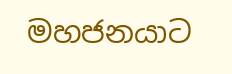මහජනයාට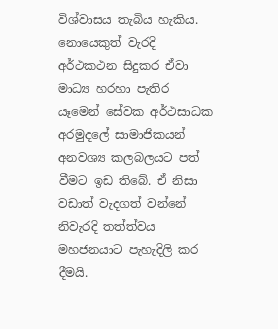විශ්වාසය තැබිය හැකිය. නොයෙකුත් වැරදි අර්ථකථන සිදුකර ඒවා මාධ්‍ය හරහා පැතිර යෑමෙන් සේවක අර්ථසාධක අරමුදලේ සාමාජිකයන් අනවශ්‍ය කලබලයට පත් වීමට ඉඩ තිබේ. ඒ නිසා වඩාත් වැදගත් වන්නේ නිවැරදි තත්ත්වය මහජනයාට පැහැදිලි කර දීමයි.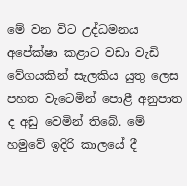මේ වන විට උද්ධමනය අපේක්ෂා කළාට වඩා වැඩි වේගයකින් සැලකිය යුතු ලෙස පහත වැටෙමින් පොළී අනුපාත ද අඩු වෙමින් තිබේ. මේ හමුවේ ඉදිරි කාලයේ දී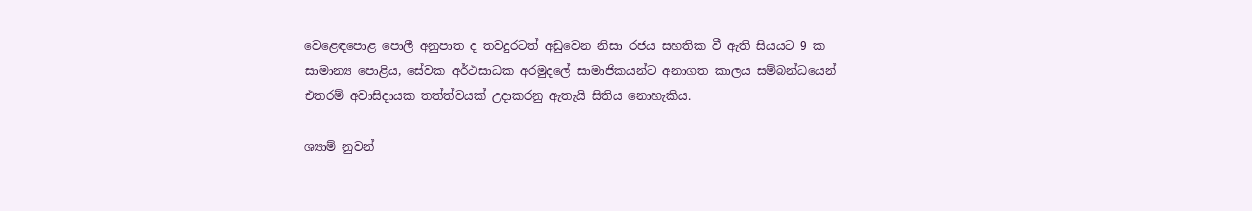වෙළෙඳපොළ පොලී අනුපාත ද තවදුරටත් අඩුවෙන නිසා රජය සහතික වී ඇති සියයට 9 ක සාමාන්‍ය පොළිය, සේවක අර්ථසාධක අරමුදලේ සාමාජිකයන්ට අනාගත කාලය සම්බන්ධයෙන් එතරම් අවාසිදායක තත්ත්වයක් උදාකරනු ඇතැයි සිතිය නොහැකිය.

ශ්‍යාම් නුවන්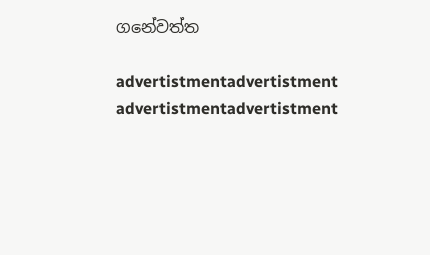ගනේවත්ත

advertistmentadvertistment
advertistmentadvertistment